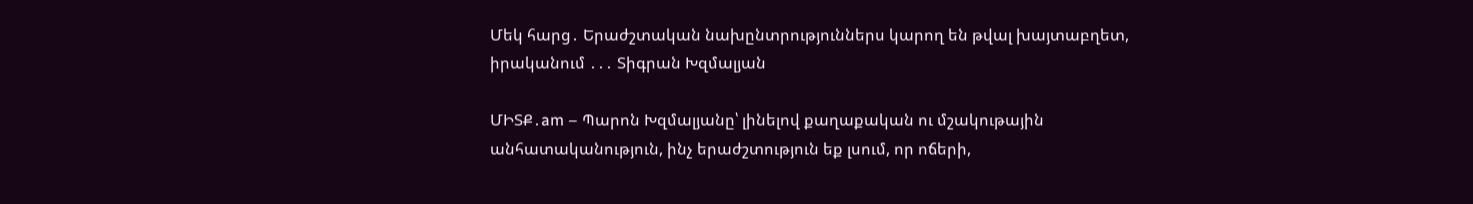Մեկ հարց․ Երաժշտական նախընտրություններս կարող են թվալ խայտաբղետ, իրականում ․․․ Տիգրան Խզմալյան

ՄԻՏՔ․am – Պարոն Խզմալյանը՝ լինելով քաղաքական ու մշակութային անհատականություն, ինչ երաժշտություն եք լսում, որ ոճերի,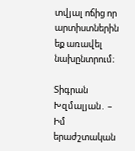տվյալ ոճից որ արտիստներին եք առավել նախընտրում։

Տիգրան Խզմալյան․ – Իմ երաժշտական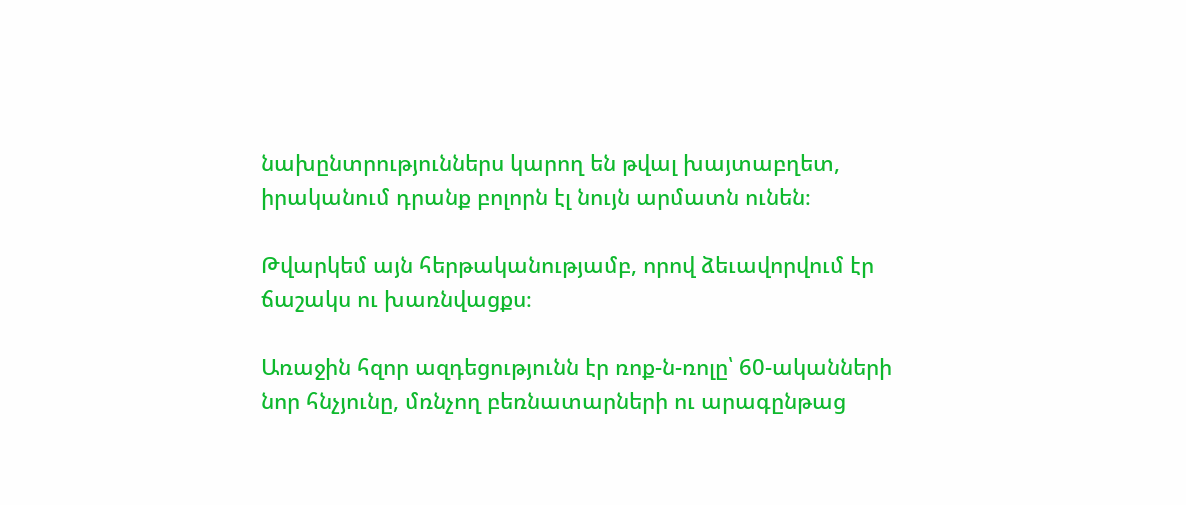նախընտրություններս կարող են թվալ խայտաբղետ, իրականում դրանք բոլորն էլ նույն արմատն ունեն։

Թվարկեմ այն հերթականությամբ, որով ձեւավորվում էր ճաշակս ու խառնվացքս։

Առաջին հզոր ազդեցությունն էր ռոք-ն-ռոլը՝ 60-ականների նոր հնչյունը, մռնչող բեռնատարների ու արագընթաց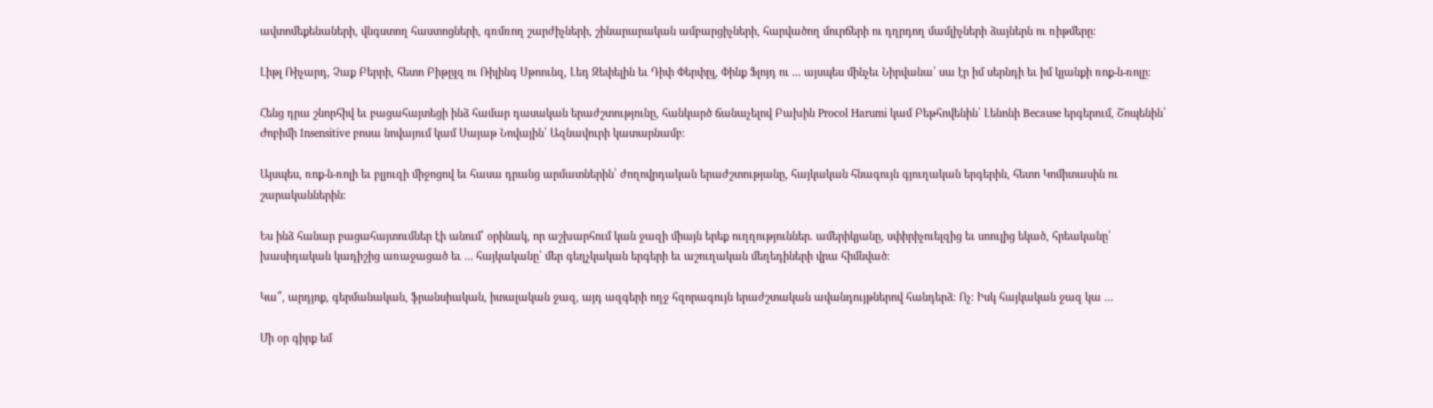ավտոմեքենաների, վնգստող հաստոցների, գռմռող շարժիչների, շինարարական ամբարցիչների, հարվածող մուրճերի ու դղրդող մամլիչների ձայներն ու ռիթմերը։

Լիթլ Ռիչարդ, Չաք Բերրի, հետո Բիթըլզ ու Ռիլինգ Սթոունզ, Լեդ Զեփելին եւ Դիփ Փերփըլ, Փինք Ֆլոյդ ու ․․․ այսպես մինչեւ Նիրվանա՝ սա էր իմ սերնդի եւ իմ կյանքի ռոք-ն-ռոլը։

Հենց դրա շնորհիվ եւ բացահայտեցի ինձ համար դասական երաժշտությունը, հանկարծ ճանաչելով Բախին Procol Harumi կամ Բեթհովենին՝ Լենոնի Because երգերում, Շոպենին՝ Ժոբիմի Insensitive բոսա նովայում կամ Սայաթ Նովային՝ Ազնավուրի կատարնամբ։

Այսպես, ռոք-ն-ռոլի եւ բլյուզի միջոցով եւ հասա դրանց արմատներին՝ ժողովրդական երաժշտությանը, հայկական հնագույն գյուղական երգերին, հետո Կոմիտասին ու շարականներին։

Ես ինձ հանար բացահայտումներ էի անում՝ օրինակ, որ աշխարհում կան ջազի միայն երեք ուղղություններ. ամերիկյանը, սփիրիչուելզից եւ սոուլից եկած, հրեականը՝ խասիդական կադիշից առաջացած եւ … հայկականը՝ մեր գեղչկական երգերի եւ աշուղական մեղեդիների վրա հիմնված։

Կա՞, արդյոք, գերմանական, ֆրանսիական, իտալական ջազ, այդ ազգերի ողջ հզորագույն երաժշտական ավանդույթներով հանդերձ։ Ոչ։ Իսկ հայկական ջազ կա …

Մի օր գիրք եմ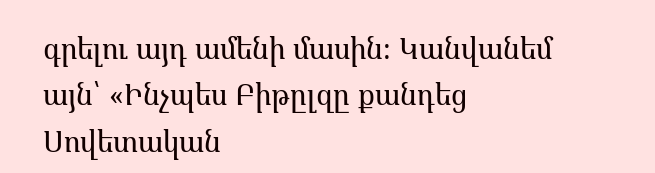գրելու այդ ամենի մասին։ Կանվանեմ այն՝ «Ինչպես Բիթըլզը քանդեց Սովետական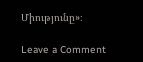Միությունը»։

Leave a Comment